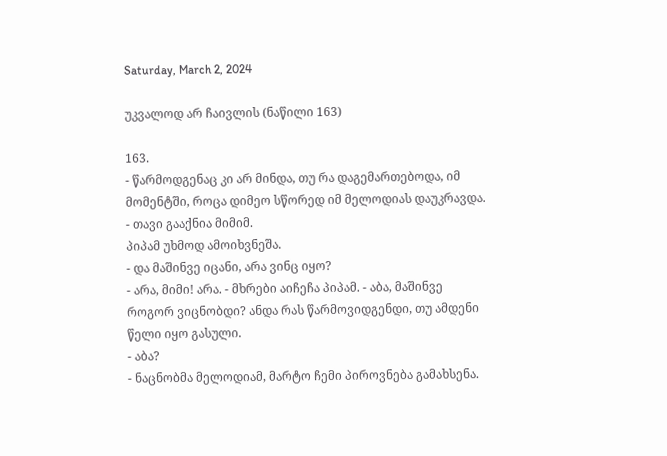Saturday, March 2, 2024

უკვალოდ არ ჩაივლის (ნაწილი 163)

163.
- წარმოდგენაც კი არ მინდა, თუ რა დაგემართებოდა, იმ მომენტში, როცა დიმეო სწორედ იმ მელოდიას დაუკრავდა. - თავი გააქნია მიმიმ.
პიპამ უხმოდ ამოიხვნეშა.
- და მაშინვე იცანი, არა ვინც იყო?
- არა, მიმი! არა. - მხრები აიჩეჩა პიპამ. - აბა, მაშინვე როგორ ვიცნობდი? ანდა რას წარმოვიდგენდი, თუ ამდენი წელი იყო გასული.
- აბა?
- ნაცნობმა მელოდიამ, მარტო ჩემი პიროვნება გამახსენა.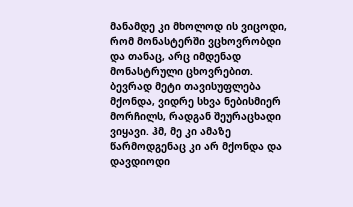მანამდე კი მხოლოდ ის ვიცოდი, რომ მონასტერში ვცხოვრობდი და თანაც, არც იმდენად მონასტრული ცხოვრებით. ბევრად მეტი თავისუფლება მქონდა, ვიდრე სხვა ნებისმიერ მორჩილს, რადგან შეურაცხადი ვიყავი. ჰმ, მე კი ამაზე წარმოდგენაც კი არ მქონდა და დავდიოდი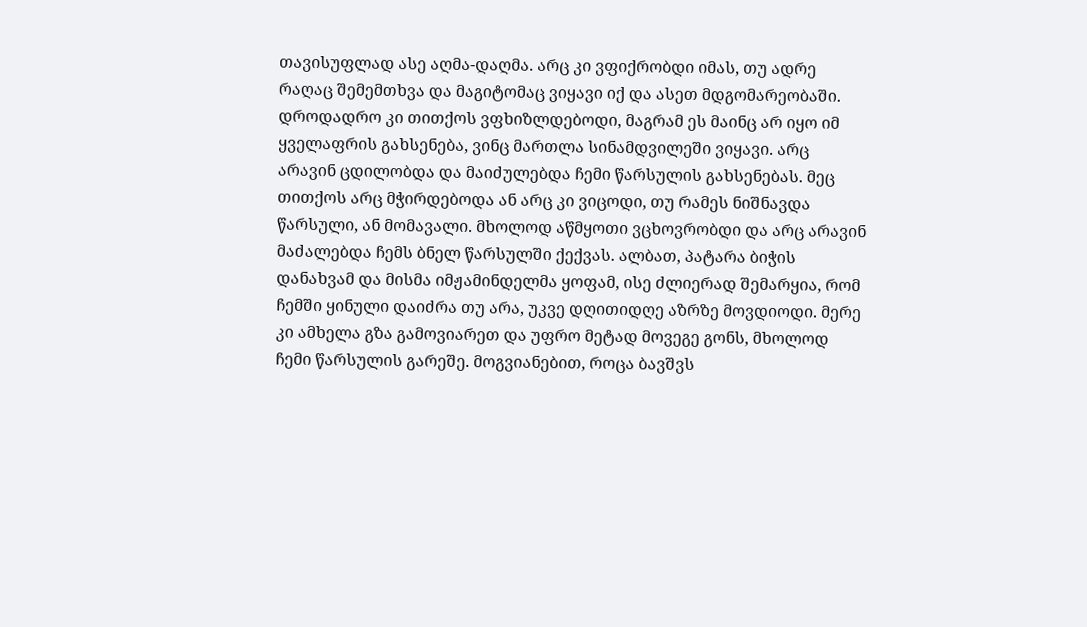თავისუფლად ასე აღმა-დაღმა. არც კი ვფიქრობდი იმას, თუ ადრე რაღაც შემემთხვა და მაგიტომაც ვიყავი იქ და ასეთ მდგომარეობაში. დროდადრო კი თითქოს ვფხიზლდებოდი, მაგრამ ეს მაინც არ იყო იმ ყველაფრის გახსენება, ვინც მართლა სინამდვილეში ვიყავი. არც არავინ ცდილობდა და მაიძულებდა ჩემი წარსულის გახსენებას. მეც თითქოს არც მჭირდებოდა ან არც კი ვიცოდი, თუ რამეს ნიშნავდა წარსული, ან მომავალი. მხოლოდ აწმყოთი ვცხოვრობდი და არც არავინ მაძალებდა ჩემს ბნელ წარსულში ქექვას. ალბათ, პატარა ბიჭის დანახვამ და მისმა იმჟამინდელმა ყოფამ, ისე ძლიერად შემარყია, რომ ჩემში ყინული დაიძრა თუ არა, უკვე დღითიდღე აზრზე მოვდიოდი. მერე კი ამხელა გზა გამოვიარეთ და უფრო მეტად მოვეგე გონს, მხოლოდ ჩემი წარსულის გარეშე. მოგვიანებით, როცა ბავშვს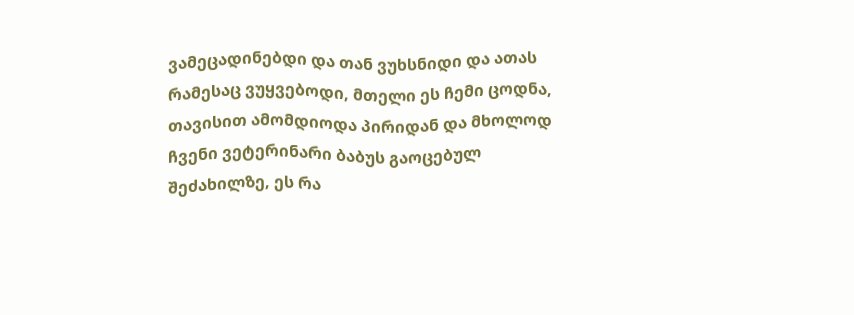ვამეცადინებდი და თან ვუხსნიდი და ათას რამესაც ვუყვებოდი, მთელი ეს ჩემი ცოდნა, თავისით ამომდიოდა პირიდან და მხოლოდ ჩვენი ვეტერინარი ბაბუს გაოცებულ შეძახილზე, ეს რა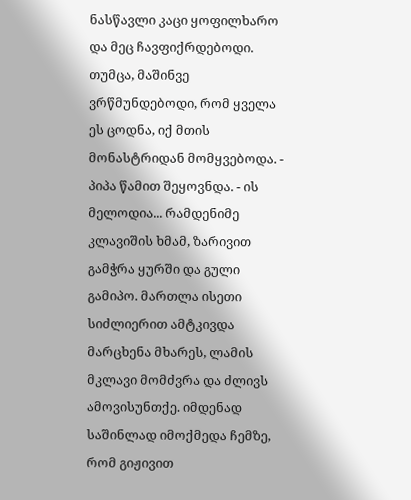ნასწავლი კაცი ყოფილხარო და მეც ჩავფიქრდებოდი. თუმცა, მაშინვე ვრწმუნდებოდი, რომ ყველა ეს ცოდნა, იქ მთის მონასტრიდან მომყვებოდა. - პიპა წამით შეყოვნდა. - ის მელოდია... რამდენიმე კლავიშის ხმამ, ზარივით გამჭრა ყურში და გული გამიპო. მართლა ისეთი სიძლიერით ამტკივდა მარცხენა მხარეს, ლამის მკლავი მომძვრა და ძლივს ამოვისუნთქე. იმდენად საშინლად იმოქმედა ჩემზე, რომ გიჟივით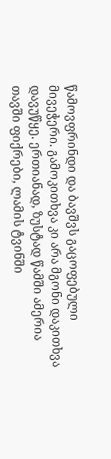წამოვფრინდი და ბავშვს გაცოფებული მივეჭერი. გამოკითხვა კი არა მგონი დაკითხვა დავუწყე. ერთიანად, ზუსტად წამში ამერია თავში ფიქრები, ლამის ტვინში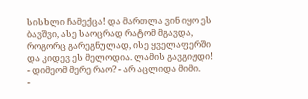სისხლი ჩამექცა! და მართლა ვინ იყო ეს ბავშვი, ასე საოცრად რატომ მგავდა, როგორც გარეგნულად, ისე ყველაფერში და კიდევ ეს მელოდია. ლამის გავგიჟდი!
- დიმეომ მერე რაო? - არ აცლიდა მიმი.
-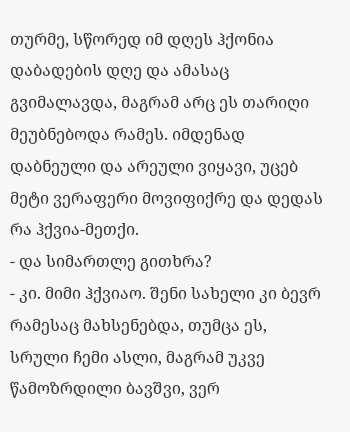თურმე, სწორედ იმ დღეს ჰქონია დაბადების დღე და ამასაც გვიმალავდა, მაგრამ არც ეს თარიღი მეუბნებოდა რამეს. იმდენად დაბნეული და არეული ვიყავი, უცებ მეტი ვერაფერი მოვიფიქრე და დედას რა ჰქვია-მეთქი.
- და სიმართლე გითხრა?
- კი. მიმი ჰქვიაო. შენი სახელი კი ბევრ რამესაც მახსენებდა, თუმცა ეს, სრული ჩემი ასლი, მაგრამ უკვე წამოზრდილი ბავშვი, ვერ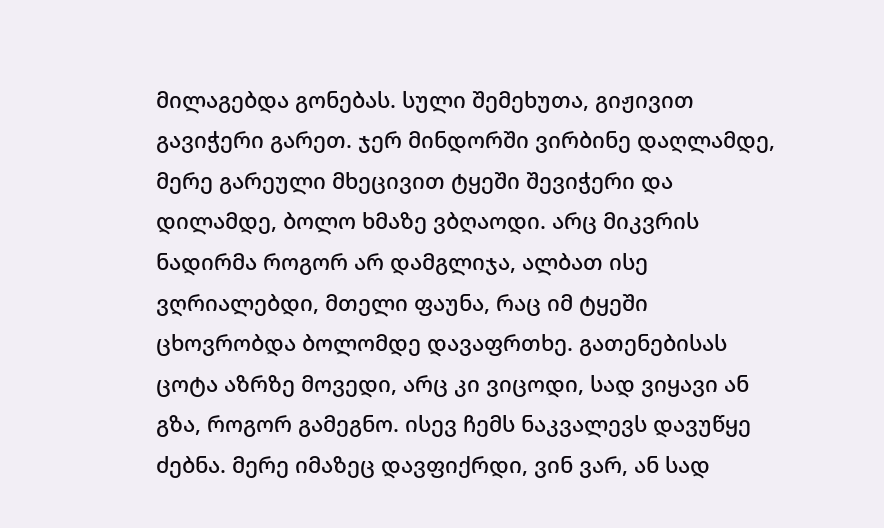მილაგებდა გონებას. სული შემეხუთა, გიჟივით გავიჭერი გარეთ. ჯერ მინდორში ვირბინე დაღლამდე, მერე გარეული მხეცივით ტყეში შევიჭერი და დილამდე, ბოლო ხმაზე ვბღაოდი. არც მიკვრის ნადირმა როგორ არ დამგლიჯა, ალბათ ისე ვღრიალებდი, მთელი ფაუნა, რაც იმ ტყეში ცხოვრობდა ბოლომდე დავაფრთხე. გათენებისას ცოტა აზრზე მოვედი, არც კი ვიცოდი, სად ვიყავი ან გზა, როგორ გამეგნო. ისევ ჩემს ნაკვალევს დავუწყე ძებნა. მერე იმაზეც დავფიქრდი, ვინ ვარ, ან სად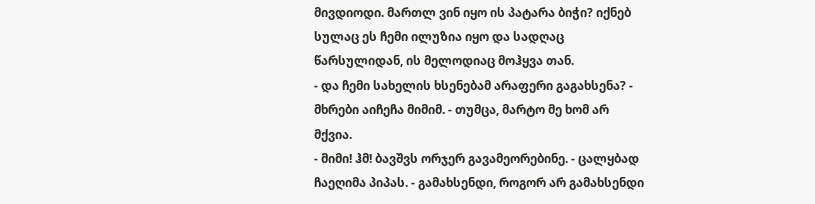მივდიოდი. მართლ ვინ იყო ის პატარა ბიჭი? იქნებ სულაც ეს ჩემი ილუზია იყო და სადღაც წარსულიდან, ის მელოდიაც მოჰყვა თან.
- და ჩემი სახელის ხსენებამ არაფერი გაგახსენა? - მხრები აიჩეჩა მიმიმ. - თუმცა, მარტო მე ხომ არ მქვია.
- მიმი! ჰმ! ბავშვს ორჯერ გავამეორებინე. - ცალყბად ჩაეღიმა პიპას. - გამახსენდი, როგორ არ გამახსენდი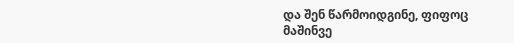და შენ წარმოიდგინე, ფიფოც მაშინვე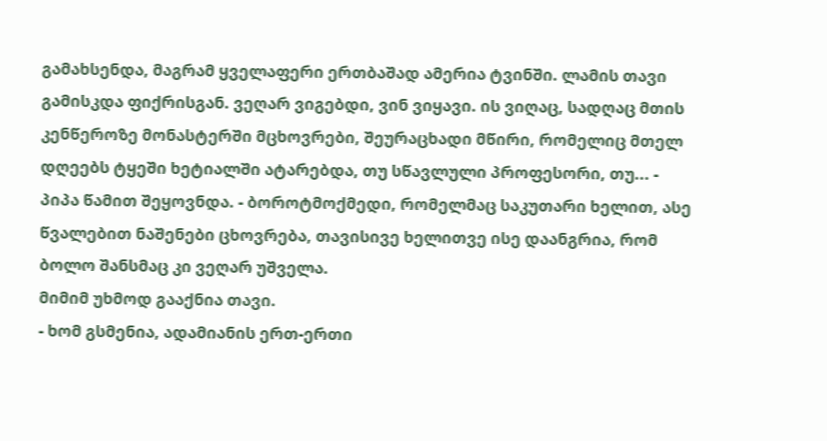გამახსენდა, მაგრამ ყველაფერი ერთბაშად ამერია ტვინში. ლამის თავი გამისკდა ფიქრისგან. ვეღარ ვიგებდი, ვინ ვიყავი. ის ვიღაც, სადღაც მთის კენწეროზე მონასტერში მცხოვრები, შეურაცხადი მწირი, რომელიც მთელ დღეებს ტყეში ხეტიალში ატარებდა, თუ სწავლული პროფესორი, თუ... - პიპა წამით შეყოვნდა. - ბოროტმოქმედი, რომელმაც საკუთარი ხელით, ასე წვალებით ნაშენები ცხოვრება, თავისივე ხელითვე ისე დაანგრია, რომ ბოლო შანსმაც კი ვეღარ უშველა.
მიმიმ უხმოდ გააქნია თავი.
- ხომ გსმენია, ადამიანის ერთ-ერთი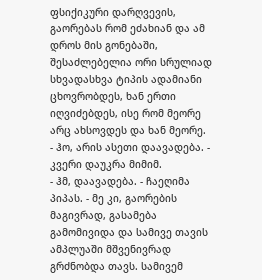ფსიქიკური დარღვევის, გაორებას რომ ეძახიან და ამ დროს მის გონებაში, შესაძლებელია ორი სრულიად სხვადასხვა ტიპის ადამიანი ცხოვრობდეს, ხან ერთი იღვიძებდეს, ისე რომ მეორე არც ახსოვდეს და ხან მეორე.
- ჰო, არის ასეთი დაავადება. - კვერი დაუკრა მიმიმ.
- ჰმ, დაავადება. - ჩაეღიმა პიპას. - მე კი, გაორების მაგივრად, გასამება გამომივიდა და სამივე თავის ამპლუაში მშვენივრად გრძნობდა თავს. სამივემ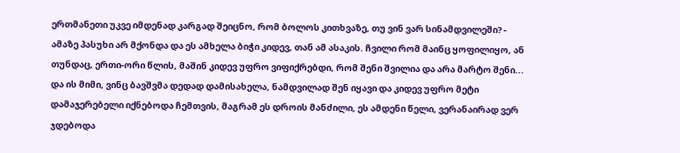ერთმანეთი უკვე იმდენად კარგად შეიცნო, რომ ბოლოს კითხვაზე, თუ ვინ ვარ სინამდვილეში? - ამაზე პასუხი არ მქონდა და ეს ამხელა ბიჭი კიდევ, თან ამ ასაკის. ჩვილი რომ მაინც ყოფილიყო, ან თუნდაც, ერთი-ორი წლის, მაშინ კიდევ უფრო ვიფიქრებდი, რომ შენი შვილია და არა მარტო შენი... და ის მიმი, ვინც ბავშვმა დედად დამისახელა, ნამდვილად შენ იყავი და კიდევ უფრო მეტი დამაჯერებელი იქნებოდა ჩემთვის, მაგრამ ეს დროის მანძილი, ეს ამდენი წელი, ვერანაირად ვერ ჯდებოდა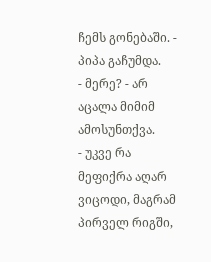ჩემს გონებაში. - პიპა გაჩუმდა.
- მერე? - არ აცალა მიმიმ ამოსუნთქვა.
- უკვე რა მეფიქრა აღარ ვიცოდი, მაგრამ პირველ რიგში,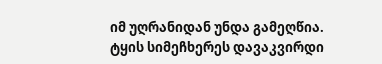იმ უღრანიდან უნდა გამეღწია. ტყის სიმეჩხერეს დავაკვირდი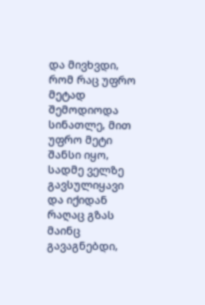და მივხვდი, რომ რაც უფრო მეტად შემოდიოდა სინათლე, მით უფრო მეტი შანსი იყო, სადმე ველზე გავსულიყავი და იქიდან რაღაც გზას მაინც გავაგნებდი,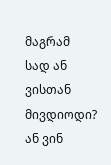მაგრამ სად ან ვისთან მივდიოდი? ან ვინ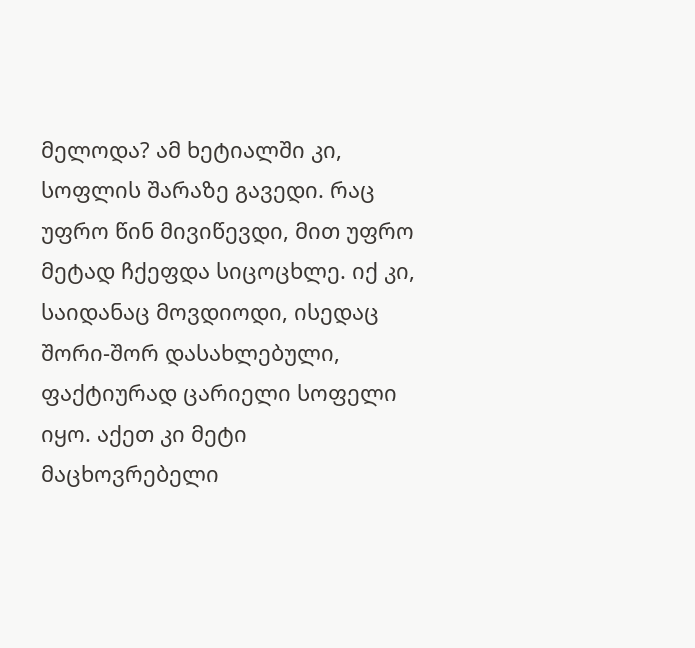მელოდა? ამ ხეტიალში კი, სოფლის შარაზე გავედი. რაც უფრო წინ მივიწევდი, მით უფრო მეტად ჩქეფდა სიცოცხლე. იქ კი, საიდანაც მოვდიოდი, ისედაც შორი-შორ დასახლებული, ფაქტიურად ცარიელი სოფელი იყო. აქეთ კი მეტი მაცხოვრებელი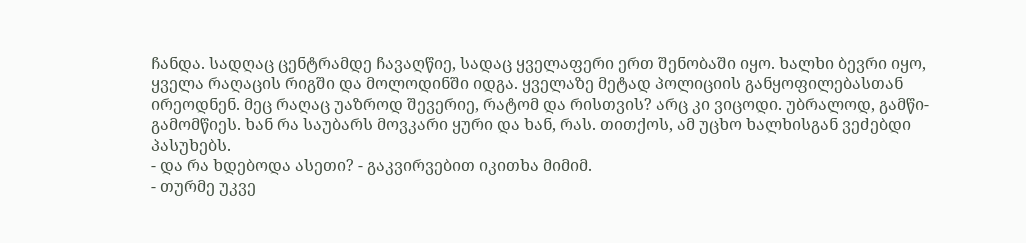ჩანდა. სადღაც ცენტრამდე ჩავაღწიე, სადაც ყველაფერი ერთ შენობაში იყო. ხალხი ბევრი იყო, ყველა რაღაცის რიგში და მოლოდინში იდგა. ყველაზე მეტად პოლიციის განყოფილებასთან ირეოდნენ. მეც რაღაც უაზროდ შევერიე, რატომ და რისთვის? არც კი ვიცოდი. უბრალოდ, გამწი-გამომწიეს. ხან რა საუბარს მოვკარი ყური და ხან, რას. თითქოს, ამ უცხო ხალხისგან ვეძებდი პასუხებს.
- და რა ხდებოდა ასეთი? - გაკვირვებით იკითხა მიმიმ.
- თურმე უკვე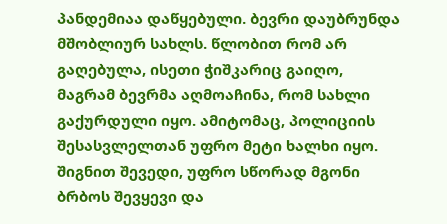პანდემიაა დაწყებული. ბევრი დაუბრუნდა მშობლიურ სახლს. წლობით რომ არ გაღებულა, ისეთი ჭიშკარიც გაიღო, მაგრამ ბევრმა აღმოაჩინა, რომ სახლი გაქურდული იყო. ამიტომაც, პოლიციის შესასვლელთან უფრო მეტი ხალხი იყო. შიგნით შევედი, უფრო სწორად მგონი ბრბოს შევყევი და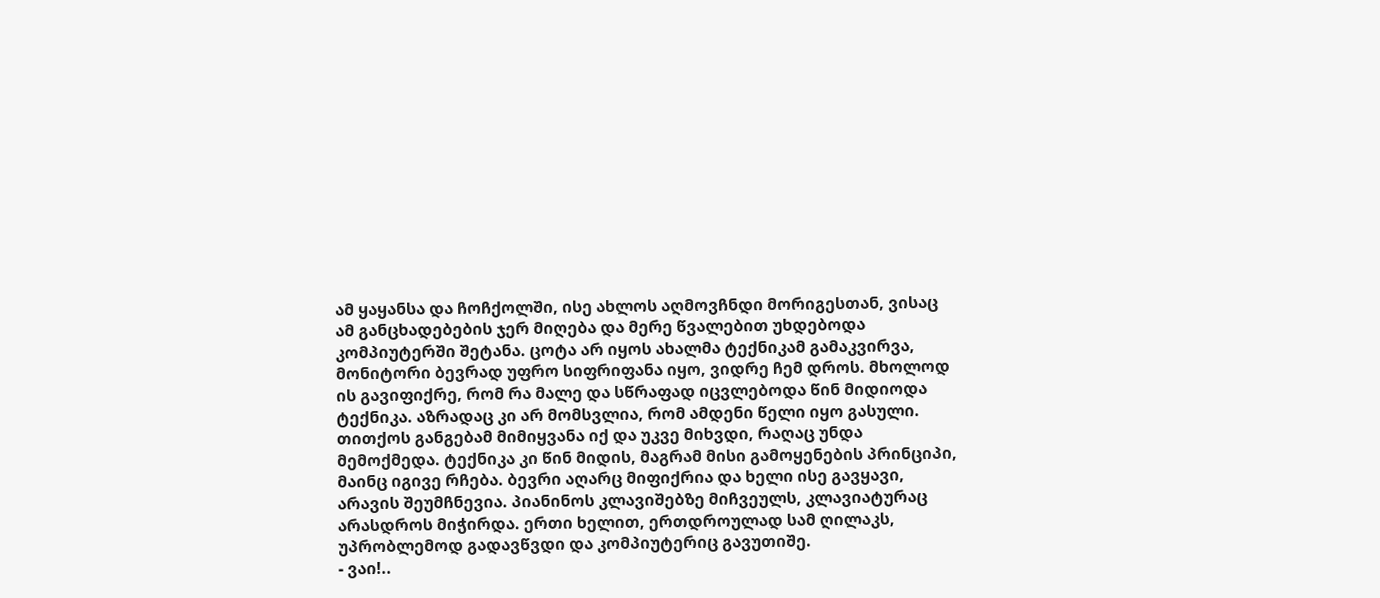ამ ყაყანსა და ჩოჩქოლში, ისე ახლოს აღმოვჩნდი მორიგესთან, ვისაც ამ განცხადებების ჯერ მიღება და მერე წვალებით უხდებოდა კომპიუტერში შეტანა. ცოტა არ იყოს ახალმა ტექნიკამ გამაკვირვა, მონიტორი ბევრად უფრო სიფრიფანა იყო, ვიდრე ჩემ დროს. მხოლოდ ის გავიფიქრე, რომ რა მალე და სწრაფად იცვლებოდა წინ მიდიოდა ტექნიკა. აზრადაც კი არ მომსვლია, რომ ამდენი წელი იყო გასული. თითქოს განგებამ მიმიყვანა იქ და უკვე მიხვდი, რაღაც უნდა მემოქმედა. ტექნიკა კი წინ მიდის, მაგრამ მისი გამოყენების პრინციპი, მაინც იგივე რჩება. ბევრი აღარც მიფიქრია და ხელი ისე გავყავი, არავის შეუმჩნევია. პიანინოს კლავიშებზე მიჩვეულს, კლავიატურაც არასდროს მიჭირდა. ერთი ხელით, ერთდროულად სამ ღილაკს,  უპრობლემოდ გადავწვდი და კომპიუტერიც გავუთიშე.
- ვაი!..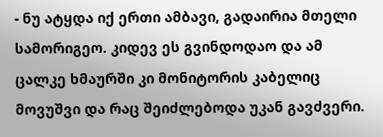- ნუ ატყდა იქ ერთი ამბავი, გადაირია მთელი სამორიგეო. კიდევ ეს გვინდოდაო და ამ ცალკე ხმაურში კი მონიტორის კაბელიც მოვუშვი და რაც შეიძლებოდა უკან გავძვერი.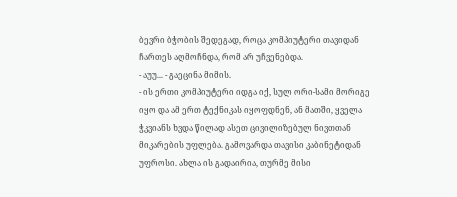ბევრი ბჭობის შედეგად, როცა კომპიუტერი თავიდან ჩართეს აღმოჩნდა, რომ არ უჩვენებდა.
- აუუ... - გაეცინა მიმის.
- ის ერთი კომპიუტერი იდგა იქ, სულ ორი-სამი მორიგე იყო და ამ ერთ ტექნიკას იყოფდნენ, ან მათში, ყველა ჭკვიანს ხვდა წილად ასეთ ცივილიზებულ ნივთთან მიკარების უფლება. გამოვარდა თავისი კაბინეტიდან უფროსი. ახლა ის გადაირია, თურმე მისი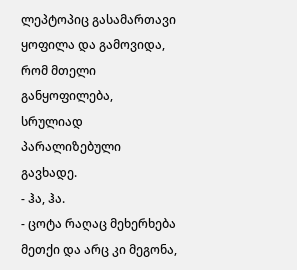ლეპტოპიც გასამართავი ყოფილა და გამოვიდა, რომ მთელი განყოფილება, სრულიად პარალიზებული გავხადე.
- ჰა, ჰა.
- ცოტა რაღაც მეხერხება მეთქი და არც კი მეგონა,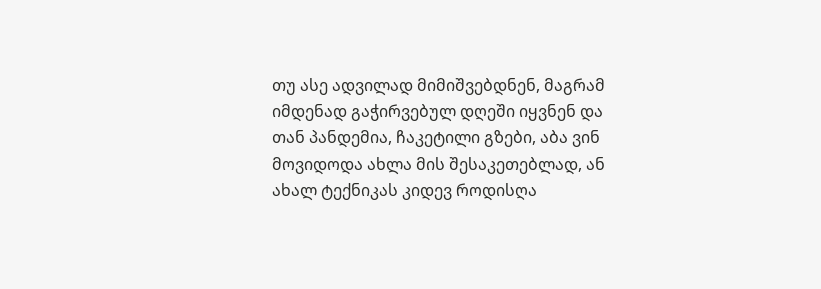თუ ასე ადვილად მიმიშვებდნენ, მაგრამ იმდენად გაჭირვებულ დღეში იყვნენ და თან პანდემია, ჩაკეტილი გზები, აბა ვინ მოვიდოდა ახლა მის შესაკეთებლად, ან ახალ ტექნიკას კიდევ როდისღა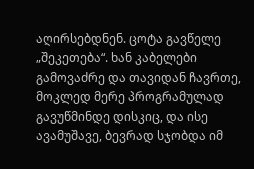აღირსებდნენ. ცოტა გავწელე „შეკეთება“. ხან კაბელები გამოვაძრე და თავიდან ჩავრთე, მოკლედ მერე პროგრამულად გავუწმინდე დისკიც, და ისე ავამუშავე, ბევრად სჯობდა იმ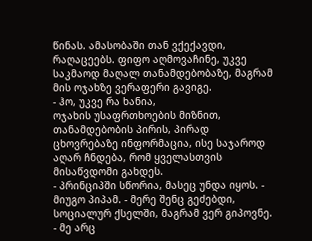წინას. ამასობაში თან ვქექავდი, რაღაცეებს. ფიფო აღმოვაჩინე, უკვე საკმაოდ მაღალ თანამდებობაზე, მაგრამ მის ოჯახზე ვერაფერი გავიგე.
- ჰო, უკვე რა ხანია,
ოჯახის უსაფრთხოების მიზნით, თანამდებობის პირის, პირად ცხოვრებაზე ინფორმაცია, ისე საჯაროდ აღარ ჩნდება, რომ ყველასთვის მისაწვდომი გახდეს.
- პრინციპში სწორია, მასეც უნდა იყოს. - მიუგო პიპამ. - მერე შენც გეძებდი, სოციალურ ქსელში, მაგრამ ვერ გიპოვნე.
- მე არც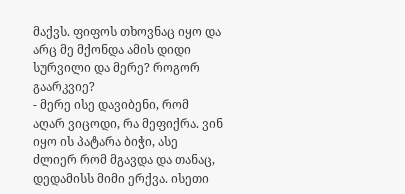მაქვს. ფიფოს თხოვნაც იყო და არც მე მქონდა ამის დიდი სურვილი და მერე? როგორ გაარკვიე?
- მერე ისე დავიბენი, რომ აღარ ვიცოდი, რა მეფიქრა. ვინ იყო ის პატარა ბიჭი, ასე ძლიერ რომ მგავდა და თანაც, დედამისს მიმი ერქვა. ისეთი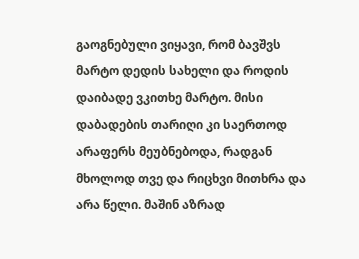გაოგნებული ვიყავი, რომ ბავშვს მარტო დედის სახელი და როდის დაიბადე ვკითხე მარტო. მისი დაბადების თარიღი კი საერთოდ არაფერს მეუბნებოდა, რადგან მხოლოდ თვე და რიცხვი მითხრა და არა წელი. მაშინ აზრად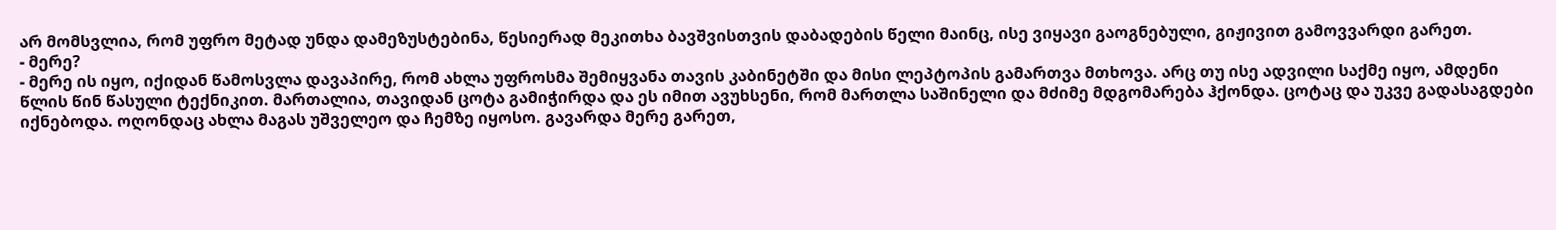არ მომსვლია, რომ უფრო მეტად უნდა დამეზუსტებინა, წესიერად მეკითხა ბავშვისთვის დაბადების წელი მაინც, ისე ვიყავი გაოგნებული, გიჟივით გამოვვარდი გარეთ.
- მერე?
- მერე ის იყო, იქიდან წამოსვლა დავაპირე, რომ ახლა უფროსმა შემიყვანა თავის კაბინეტში და მისი ლეპტოპის გამართვა მთხოვა. არც თუ ისე ადვილი საქმე იყო, ამდენი წლის წინ წასული ტექნიკით. მართალია, თავიდან ცოტა გამიჭირდა და ეს იმით ავუხსენი, რომ მართლა საშინელი და მძიმე მდგომარება ჰქონდა. ცოტაც და უკვე გადასაგდები იქნებოდა. ოღონდაც ახლა მაგას უშველეო და ჩემზე იყოსო. გავარდა მერე გარეთ,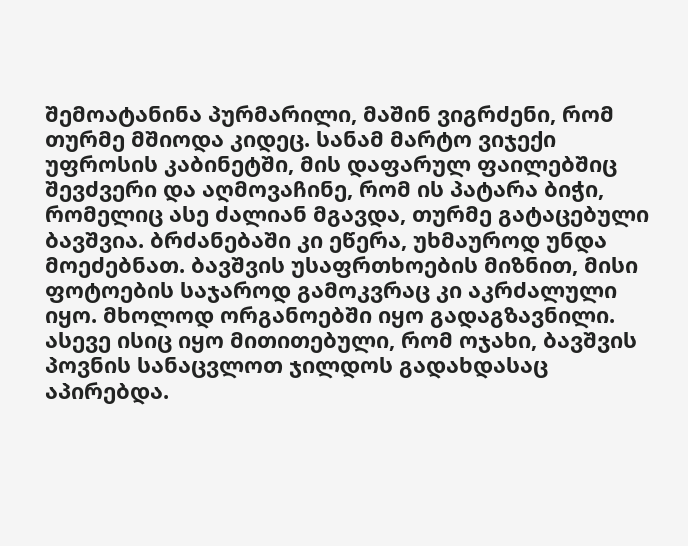შემოატანინა პურმარილი, მაშინ ვიგრძენი, რომ თურმე მშიოდა კიდეც. სანამ მარტო ვიჯექი უფროსის კაბინეტში, მის დაფარულ ფაილებშიც შევძვერი და აღმოვაჩინე, რომ ის პატარა ბიჭი, რომელიც ასე ძალიან მგავდა, თურმე გატაცებული ბავშვია. ბრძანებაში კი ეწერა, უხმაუროდ უნდა მოეძებნათ. ბავშვის უსაფრთხოების მიზნით, მისი ფოტოების საჯაროდ გამოკვრაც კი აკრძალული იყო. მხოლოდ ორგანოებში იყო გადაგზავნილი. ასევე ისიც იყო მითითებული, რომ ოჯახი, ბავშვის პოვნის სანაცვლოთ ჯილდოს გადახდასაც აპირებდა.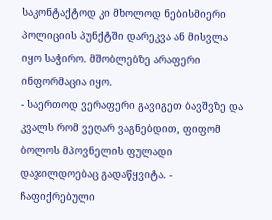საკონტაქტოდ კი მხოლოდ ნებისმიერი პოლიციის პუნქტში დარეკვა ან მისვლა იყო საჭირო. მშობლებზე არაფერი ინფორმაცია იყო.
- საერთოდ ვერაფერი გავიგეთ ბავშვზე და კვალს რომ ვეღარ ვაგნებდით, ფიფომ ბოლოს მპოვნელის ფულადი დაჯილდოებაც გადაწყვიტა. - ჩაფიქრებული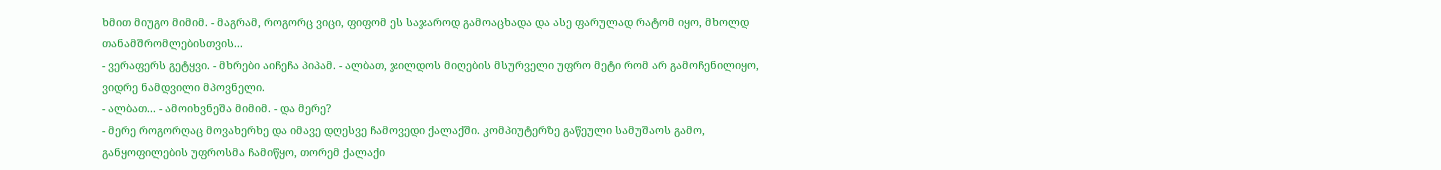ხმით მიუგო მიმიმ. - მაგრამ, როგორც ვიცი, ფიფომ ეს საჯაროდ გამოაცხადა და ასე ფარულად რატომ იყო, მხოლდ თანამშრომლებისთვის...
- ვერაფერს გეტყვი. - მხრები აიჩეჩა პიპამ. - ალბათ, ჯილდოს მიღების მსურველი უფრო მეტი რომ არ გამოჩენილიყო, ვიდრე ნამდვილი მპოვნელი.
- ალბათ... - ამოიხვნეშა მიმიმ. - და მერე?
- მერე როგორღაც მოვახერხე და იმავე დღესვე ჩამოვედი ქალაქში. კომპიუტერზე გაწეული სამუშაოს გამო, განყოფილების უფროსმა ჩამიწყო, თორემ ქალაქი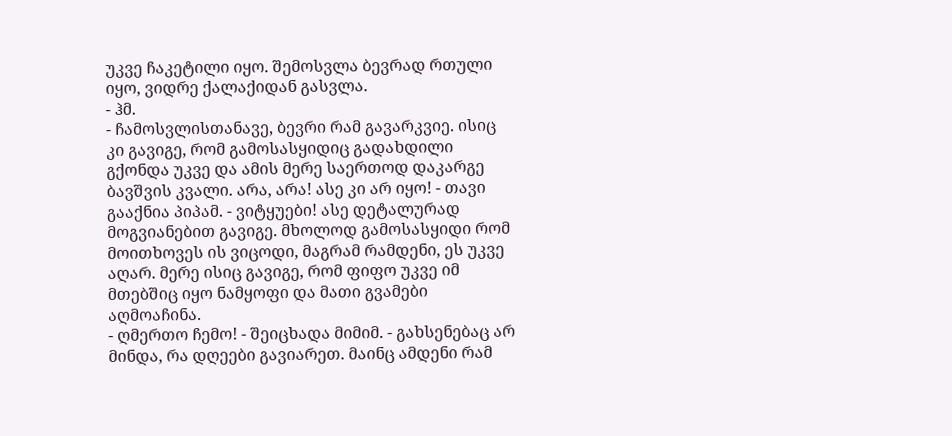უკვე ჩაკეტილი იყო. შემოსვლა ბევრად რთული იყო, ვიდრე ქალაქიდან გასვლა.
- ჰმ.
- ჩამოსვლისთანავე, ბევრი რამ გავარკვიე. ისიც კი გავიგე, რომ გამოსასყიდიც გადახდილი გქონდა უკვე და ამის მერე საერთოდ დაკარგე ბავშვის კვალი. არა, არა! ასე კი არ იყო! - თავი გააქნია პიპამ. - ვიტყუები! ასე დეტალურად მოგვიანებით გავიგე. მხოლოდ გამოსასყიდი რომ მოითხოვეს ის ვიცოდი, მაგრამ რამდენი, ეს უკვე აღარ. მერე ისიც გავიგე, რომ ფიფო უკვე იმ მთებშიც იყო ნამყოფი და მათი გვამები აღმოაჩინა.
- ღმერთო ჩემო! - შეიცხადა მიმიმ. - გახსენებაც არ მინდა, რა დღეები გავიარეთ. მაინც ამდენი რამ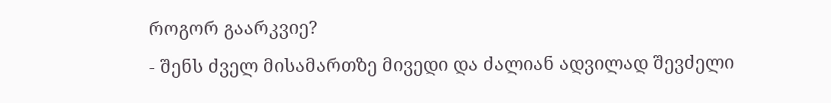როგორ გაარკვიე?
- შენს ძველ მისამართზე მივედი და ძალიან ადვილად შევძელი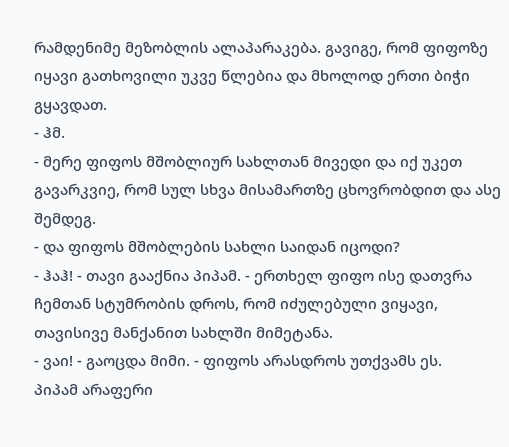რამდენიმე მეზობლის ალაპარაკება. გავიგე, რომ ფიფოზე იყავი გათხოვილი უკვე წლებია და მხოლოდ ერთი ბიჭი გყავდათ.
- ჰმ.
- მერე ფიფოს მშობლიურ სახლთან მივედი და იქ უკეთ გავარკვიე, რომ სულ სხვა მისამართზე ცხოვრობდით და ასე შემდეგ.
- და ფიფოს მშობლების სახლი საიდან იცოდი?
- ჰაჰ! - თავი გააქნია პიპამ. - ერთხელ ფიფო ისე დათვრა ჩემთან სტუმრობის დროს, რომ იძულებული ვიყავი, თავისივე მანქანით სახლში მიმეტანა.
- ვაი! - გაოცდა მიმი. - ფიფოს არასდროს უთქვამს ეს.
პიპამ არაფერი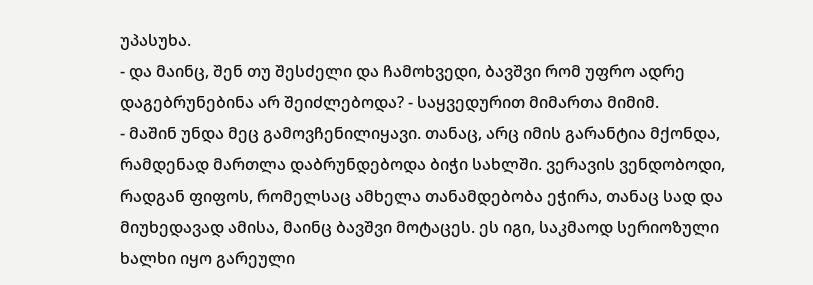უპასუხა.
- და მაინც, შენ თუ შესძელი და ჩამოხვედი, ბავშვი რომ უფრო ადრე დაგებრუნებინა არ შეიძლებოდა? - საყვედურით მიმართა მიმიმ.
- მაშინ უნდა მეც გამოვჩენილიყავი. თანაც, არც იმის გარანტია მქონდა, რამდენად მართლა დაბრუნდებოდა ბიჭი სახლში. ვერავის ვენდობოდი, რადგან ფიფოს, რომელსაც ამხელა თანამდებობა ეჭირა, თანაც სად და მიუხედავად ამისა, მაინც ბავშვი მოტაცეს. ეს იგი, საკმაოდ სერიოზული ხალხი იყო გარეული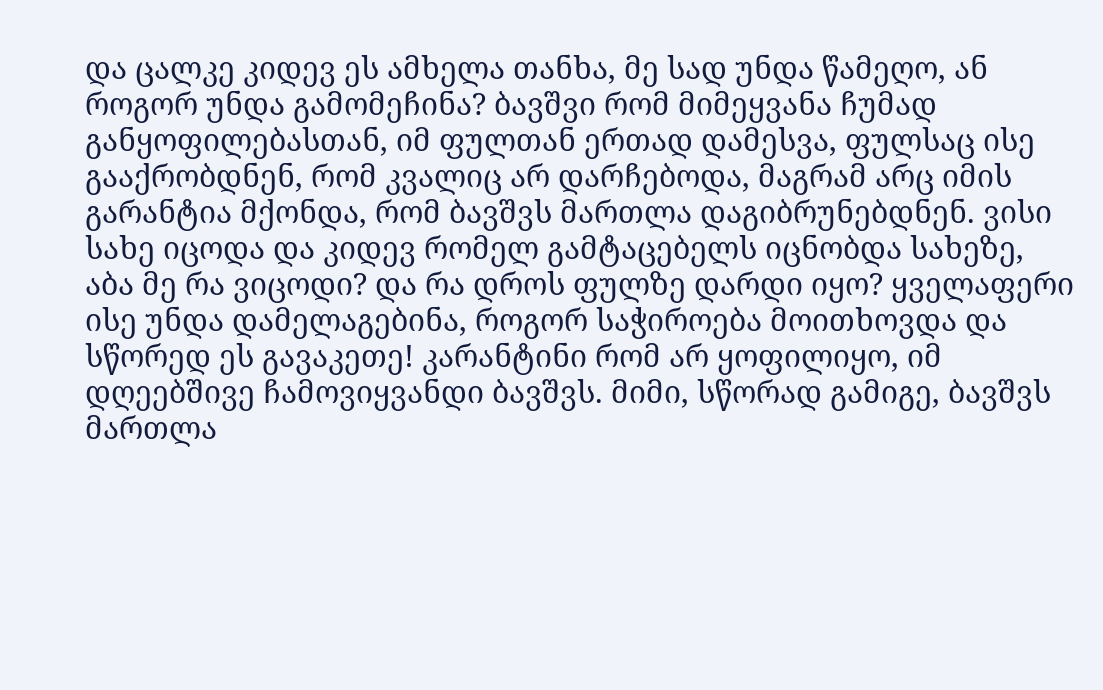და ცალკე კიდევ ეს ამხელა თანხა, მე სად უნდა წამეღო, ან როგორ უნდა გამომეჩინა? ბავშვი რომ მიმეყვანა ჩუმად განყოფილებასთან, იმ ფულთან ერთად დამესვა, ფულსაც ისე გააქრობდნენ, რომ კვალიც არ დარჩებოდა, მაგრამ არც იმის გარანტია მქონდა, რომ ბავშვს მართლა დაგიბრუნებდნენ. ვისი სახე იცოდა და კიდევ რომელ გამტაცებელს იცნობდა სახეზე, აბა მე რა ვიცოდი? და რა დროს ფულზე დარდი იყო? ყველაფერი ისე უნდა დამელაგებინა, როგორ საჭიროება მოითხოვდა და სწორედ ეს გავაკეთე! კარანტინი რომ არ ყოფილიყო, იმ დღეებშივე ჩამოვიყვანდი ბავშვს. მიმი, სწორად გამიგე, ბავშვს მართლა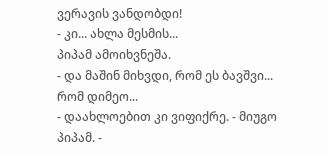ვერავის ვანდობდი!
- კი... ახლა მესმის...
პიპამ ამოიხვნეშა.
- და მაშინ მიხვდი, რომ ეს ბავშვი... რომ დიმეო...
- დაახლოებით კი ვიფიქრე. - მიუგო პიპამ. -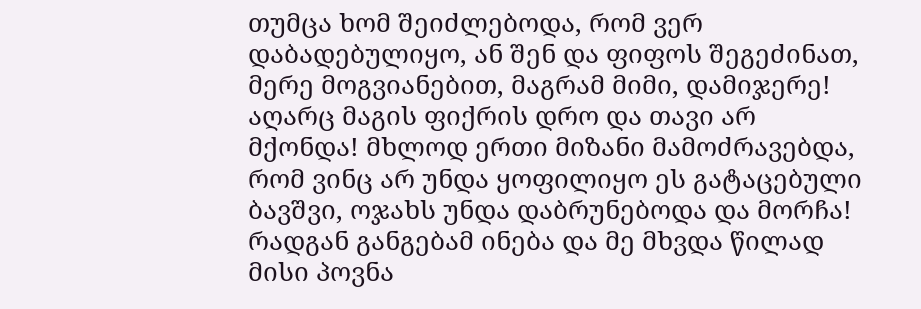თუმცა ხომ შეიძლებოდა, რომ ვერ დაბადებულიყო, ან შენ და ფიფოს შეგეძინათ, მერე მოგვიანებით, მაგრამ მიმი, დამიჯერე! აღარც მაგის ფიქრის დრო და თავი არ მქონდა! მხლოდ ერთი მიზანი მამოძრავებდა, რომ ვინც არ უნდა ყოფილიყო ეს გატაცებული ბავშვი, ოჯახს უნდა დაბრუნებოდა და მორჩა! რადგან განგებამ ინება და მე მხვდა წილად მისი პოვნა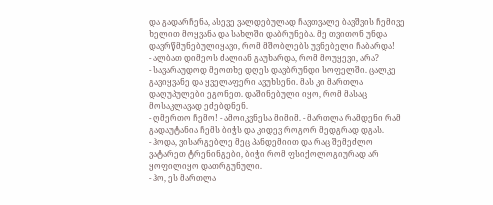და გადარჩენა, ასევე ვალდებულად ჩავთვალე ბავშვის ჩემივე ხელით მოყვანა და სახლში დაბრუნება. მე თვითონ უნდა დავრწმუნებულიყავი, რომ მშობლებს უვნებელი ჩაბარდა!
- ალბათ დიმეოს ძალიან გაუხარდა, რომ მოუყევი, არა?
- სავარაუდოდ მეოთხე დღეს დავბრუნდი სოფელში. ცალკე გავიყვანე და ყველაფერი ავუხსენი. მას კი მართლა დაღუპულები ეგონეთ. დაშინებული იყო, რომ მასაც მოსაკლავად ეძებდნენ.
- ღმერთო ჩემო! - ამოიკვნესა მიმიმ. - მართლა რამდენი რამ გადაუტანია ჩემს ბიჭს და კიდევ როგორ მედგრად დგას.
- ჰოდა, ვისარგებლე მეც პანდემიით და რაც შემეძლო ვატარეთ ტრენინგები, ბიჭი რომ ფსიქოლოგიურად არ ყოფილიყო დათრგუნული.
- ჰო, ეს მართლა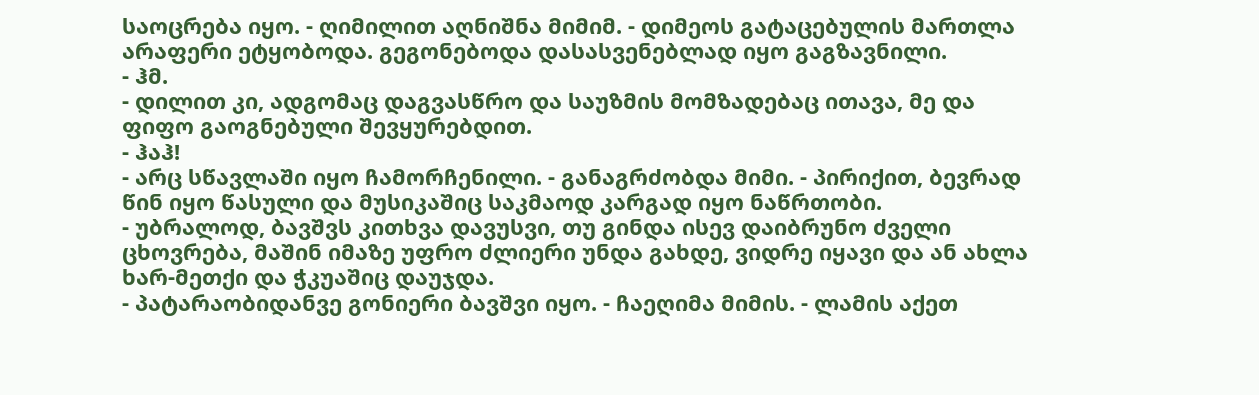საოცრება იყო. - ღიმილით აღნიშნა მიმიმ. - დიმეოს გატაცებულის მართლა არაფერი ეტყობოდა. გეგონებოდა დასასვენებლად იყო გაგზავნილი.
- ჰმ.
- დილით კი, ადგომაც დაგვასწრო და საუზმის მომზადებაც ითავა, მე და ფიფო გაოგნებული შევყურებდით.
- ჰაჰ!
- არც სწავლაში იყო ჩამორჩენილი. - განაგრძობდა მიმი. - პირიქით, ბევრად წინ იყო წასული და მუსიკაშიც საკმაოდ კარგად იყო ნაწრთობი.
- უბრალოდ, ბავშვს კითხვა დავუსვი, თუ გინდა ისევ დაიბრუნო ძველი ცხოვრება, მაშინ იმაზე უფრო ძლიერი უნდა გახდე, ვიდრე იყავი და ან ახლა ხარ-მეთქი და ჭკუაშიც დაუჯდა.
- პატარაობიდანვე გონიერი ბავშვი იყო. - ჩაეღიმა მიმის. - ლამის აქეთ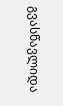გვასწავლიდა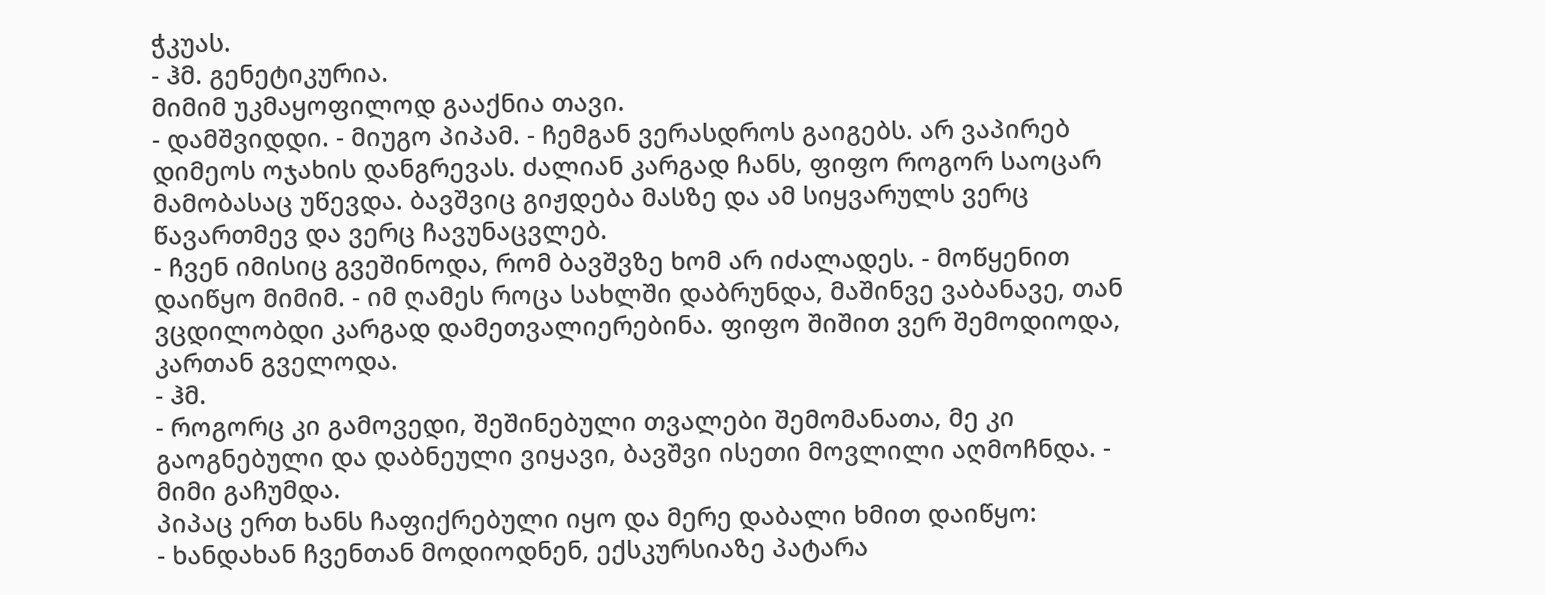ჭკუას.
- ჰმ. გენეტიკურია.
მიმიმ უკმაყოფილოდ გააქნია თავი.
- დამშვიდდი. - მიუგო პიპამ. - ჩემგან ვერასდროს გაიგებს. არ ვაპირებ დიმეოს ოჯახის დანგრევას. ძალიან კარგად ჩანს, ფიფო როგორ საოცარ მამობასაც უწევდა. ბავშვიც გიჟდება მასზე და ამ სიყვარულს ვერც წავართმევ და ვერც ჩავუნაცვლებ.
- ჩვენ იმისიც გვეშინოდა, რომ ბავშვზე ხომ არ იძალადეს. - მოწყენით დაიწყო მიმიმ. - იმ ღამეს როცა სახლში დაბრუნდა, მაშინვე ვაბანავე, თან ვცდილობდი კარგად დამეთვალიერებინა. ფიფო შიშით ვერ შემოდიოდა, კართან გველოდა.
- ჰმ.
- როგორც კი გამოვედი, შეშინებული თვალები შემომანათა, მე კი გაოგნებული და დაბნეული ვიყავი, ბავშვი ისეთი მოვლილი აღმოჩნდა. - მიმი გაჩუმდა.
პიპაც ერთ ხანს ჩაფიქრებული იყო და მერე დაბალი ხმით დაიწყო:
- ხანდახან ჩვენთან მოდიოდნენ, ექსკურსიაზე პატარა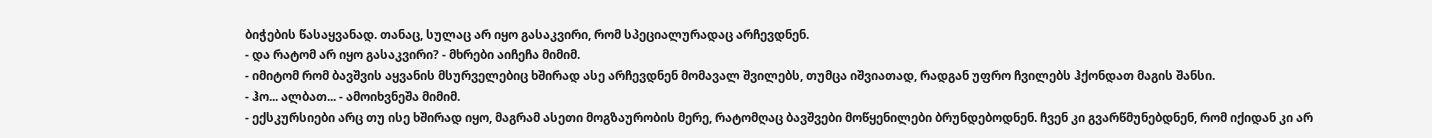ბიჭების წასაყვანად. თანაც, სულაც არ იყო გასაკვირი, რომ სპეციალურადაც არჩევდნენ.
- და რატომ არ იყო გასაკვირი? - მხრები აიჩეჩა მიმიმ.
- იმიტომ რომ ბავშვის აყვანის მსურველებიც ხშირად ასე არჩევდნენ მომავალ შვილებს, თუმცა იშვიათად, რადგან უფრო ჩვილებს ჰქონდათ მაგის შანსი.
- ჰო... ალბათ... - ამოიხვნეშა მიმიმ.
- ექსკურსიები არც თუ ისე ხშირად იყო, მაგრამ ასეთი მოგზაურობის მერე, რატომღაც ბავშვები მოწყენილები ბრუნდებოდნენ. ჩვენ კი გვარწმუნებდნენ, რომ იქიდან კი არ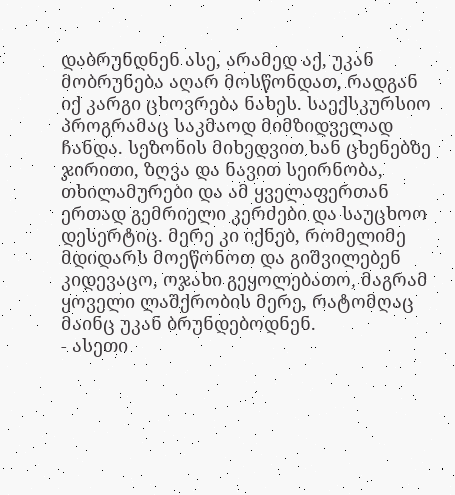დაბრუნდნენ ასე, არამედ აქ, უკან მობრუნება აღარ მოსწონდათ, რადგან იქ კარგი ცხოვრება ნახეს. საექსკურსიო პროგრამაც საკმაოდ მიმზიდველად ჩანდა. სეზონის მიხედვით ხან ცხენებზე ჯირითი, ზღვა და ნავით სეირნობა, თხილამურები და ამ ყველაფერთან ერთად გემრიელი კერძები და საუცხოო დესერტიც. მერე კი იქნებ, რომელიმე მდიდარს მოეწონოთ და გიშვილებენ კიდევაცო, ოჯახი გეყოლებათო, მაგრამ ყოველი ლაშქრობის მერე, რატომღაც მაინც უკან ბრუნდებოდნენ.
- ასეთი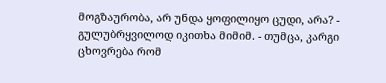მოგზაურობა, არ უნდა ყოფილიყო ცუდი, არა? - გულუბრყვილოდ იკითხა მიმიმ. - თუმცა, კარგი ცხოვრება რომ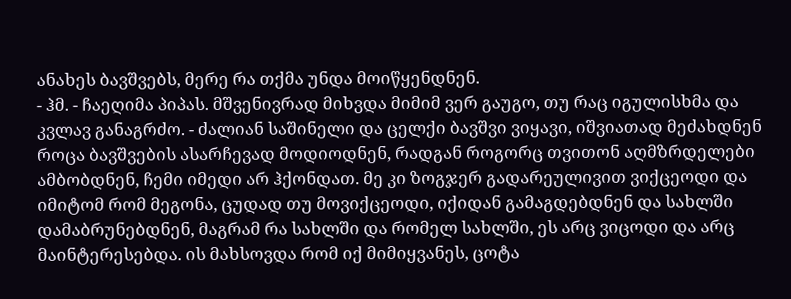ანახეს ბავშვებს, მერე რა თქმა უნდა მოიწყენდნენ.
- ჰმ. - ჩაეღიმა პიპას. მშვენივრად მიხვდა მიმიმ ვერ გაუგო, თუ რაც იგულისხმა და კვლავ განაგრძო. - ძალიან საშინელი და ცელქი ბავშვი ვიყავი, იშვიათად მეძახდნენ როცა ბავშვების ასარჩევად მოდიოდნენ, რადგან როგორც თვითონ აღმზრდელები ამბობდნენ, ჩემი იმედი არ ჰქონდათ. მე კი ზოგჯერ გადარეულივით ვიქცეოდი და იმიტომ რომ მეგონა, ცუდად თუ მოვიქცეოდი, იქიდან გამაგდებდნენ და სახლში დამაბრუნებდნენ, მაგრამ რა სახლში და რომელ სახლში, ეს არც ვიცოდი და არც მაინტერესებდა. ის მახსოვდა რომ იქ მიმიყვანეს, ცოტა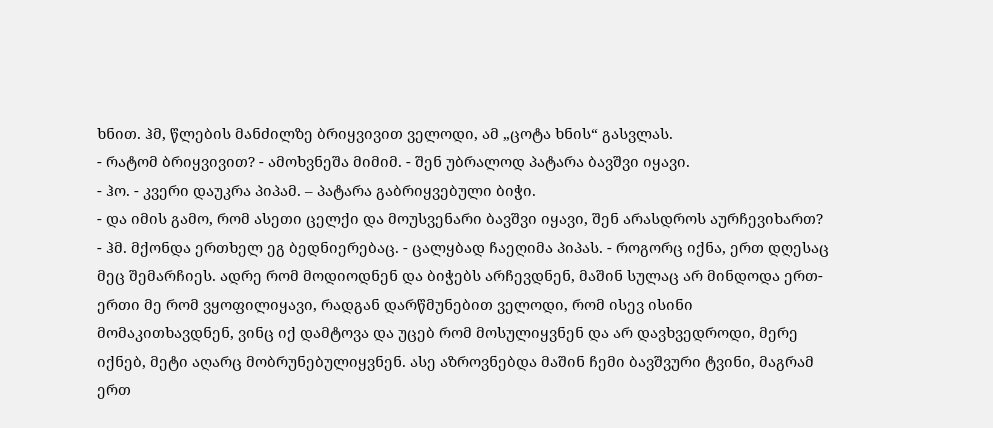ხნით. ჰმ, წლების მანძილზე ბრიყვივით ველოდი, ამ „ცოტა ხნის“ გასვლას.
- რატომ ბრიყვივით? - ამოხვნეშა მიმიმ. - შენ უბრალოდ პატარა ბავშვი იყავი.
- ჰო. - კვერი დაუკრა პიპამ. – პატარა გაბრიყვებული ბიჭი.
- და იმის გამო, რომ ასეთი ცელქი და მოუსვენარი ბავშვი იყავი, შენ არასდროს აურჩევიხართ?
- ჰმ. მქონდა ერთხელ ეგ ბედნიერებაც. - ცალყბად ჩაეღიმა პიპას. - როგორც იქნა, ერთ დღესაც მეც შემარჩიეს. ადრე რომ მოდიოდნენ და ბიჭებს არჩევდნენ, მაშინ სულაც არ მინდოდა ერთ-ერთი მე რომ ვყოფილიყავი, რადგან დარწმუნებით ველოდი, რომ ისევ ისინი მომაკითხავდნენ, ვინც იქ დამტოვა და უცებ რომ მოსულიყვნენ და არ დავხვედროდი, მერე იქნებ, მეტი აღარც მობრუნებულიყვნენ. ასე აზროვნებდა მაშინ ჩემი ბავშვური ტვინი, მაგრამ ერთ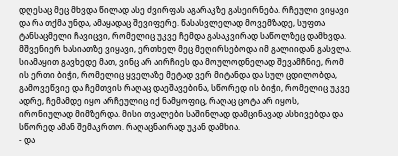დღესაც მეც მხვდა წილად ასე ძვირფას აგარაკზე გასეირნება. რჩეული ვიყავი და რა თქმა უნდა, ამაყადაც შევიფერე. წასასვლელად მოვემზადე, სუფთა ტანსაცმელი ჩავიცვი, რომელიც უკვე ჩემდა გასაკვირად საწოლზეც დამხვდა. მშვენიერ ხასიათზე ვიყავი, ერთხელ მეც მეღირსებოდა იმ გალიიდან გასვლა. სიამაყით გავხედე მათ, ვინც არ აირჩიეს და მოულოდნელად შევამჩნიე, რომ ის ერთი ბიჭი, რომელიც ყველაზე მეტად ვერ მიტანდა და სულ ცდილობდა, გამოვეწვიე და ჩემთვის რაღაც დაეშავებინა, სწორედ ის ბიჭი, რომელიც უკვე ადრე, ჩემამდე იყო არჩეულიც იქ ნამყოფიც, რაღაც ცოტა არ იყოს, ირონიულად მიმზერდა. მისი თვალები საშინლად დამცინავად ასხივებდა და სწორედ ამან შემაკრთო. რაღაცნაირად უკან დამხია.
- და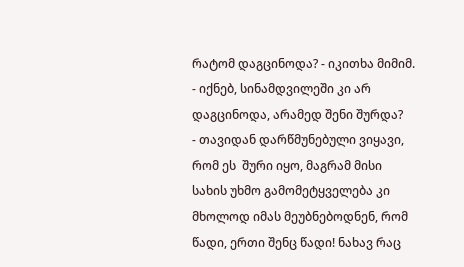რატომ დაგცინოდა? - იკითხა მიმიმ. - იქნებ, სინამდვილეში კი არ დაგცინოდა, არამედ შენი შურდა?
- თავიდან დარწმუნებული ვიყავი, რომ ეს  შური იყო, მაგრამ მისი სახის უხმო გამომეტყველება კი მხოლოდ იმას მეუბნებოდნენ, რომ წადი, ერთი შენც წადი! ნახავ რაც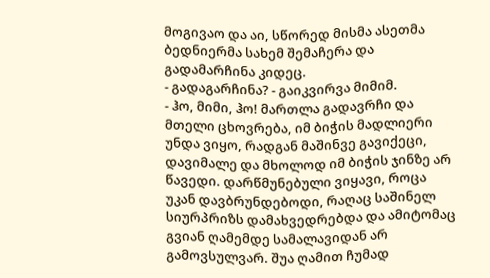მოგივაო და აი, სწორედ მისმა ასეთმა ბედნიერმა სახემ შემაჩერა და გადამარჩინა კიდეც.
- გადაგარჩინა? - გაიკვირვა მიმიმ.
- ჰო, მიმი, ჰო! მართლა გადავრჩი და მთელი ცხოვრება, იმ ბიჭის მადლიერი უნდა ვიყო, რადგან მაშინვე გავიქეცი, დავიმალე და მხოლოდ იმ ბიჭის ჯინზე არ წავედი. დარწმუნებული ვიყავი, როცა უკან დავბრუნდებოდი, რაღაც საშინელ სიურპრიზს დამახვედრებდა და ამიტომაც გვიან ღამემდე სამალავიდან არ გამოვსულვარ. შუა ღამით ჩუმად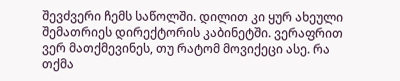შევძვერი ჩემს საწოლში. დილით კი ყურ ახეული შემათრიეს დირექტორის კაბინეტში. ვერაფრით ვერ მათქმევინეს, თუ რატომ მოვიქეცი ასე. რა თქმა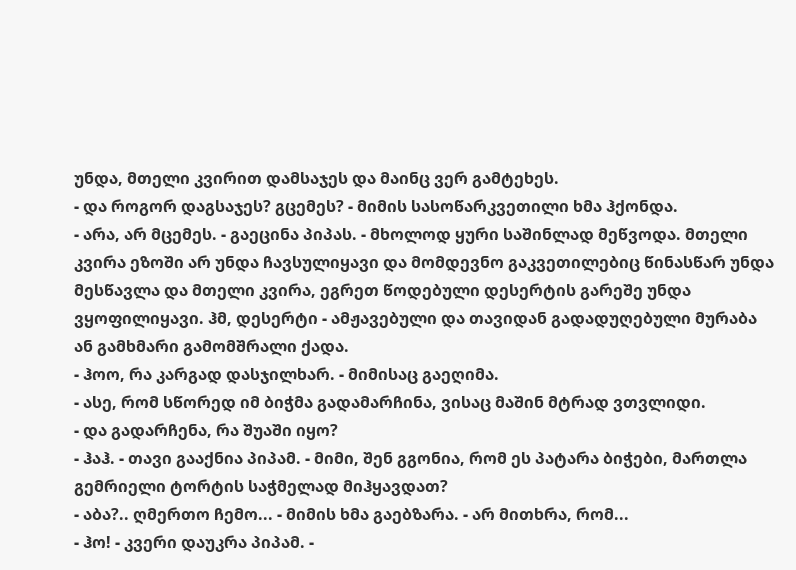უნდა, მთელი კვირით დამსაჯეს და მაინც ვერ გამტეხეს.
- და როგორ დაგსაჯეს? გცემეს? - მიმის სასოწარკვეთილი ხმა ჰქონდა.
- არა, არ მცემეს. - გაეცინა პიპას. - მხოლოდ ყური საშინლად მეწვოდა. მთელი კვირა ეზოში არ უნდა ჩავსულიყავი და მომდევნო გაკვეთილებიც წინასწარ უნდა მესწავლა და მთელი კვირა, ეგრეთ წოდებული დესერტის გარეშე უნდა ვყოფილიყავი. ჰმ, დესერტი - ამჟავებული და თავიდან გადადუღებული მურაბა ან გამხმარი გამომშრალი ქადა.
- ჰოო, რა კარგად დასჯილხარ. - მიმისაც გაეღიმა.
- ასე, რომ სწორედ იმ ბიჭმა გადამარჩინა, ვისაც მაშინ მტრად ვთვლიდი.
- და გადარჩენა, რა შუაში იყო?
- ჰაჰ. - თავი გააქნია პიპამ. - მიმი, შენ გგონია, რომ ეს პატარა ბიჭები, მართლა გემრიელი ტორტის საჭმელად მიჰყავდათ?
- აბა?.. ღმერთო ჩემო... - მიმის ხმა გაებზარა. - არ მითხრა, რომ...
- ჰო! - კვერი დაუკრა პიპამ. -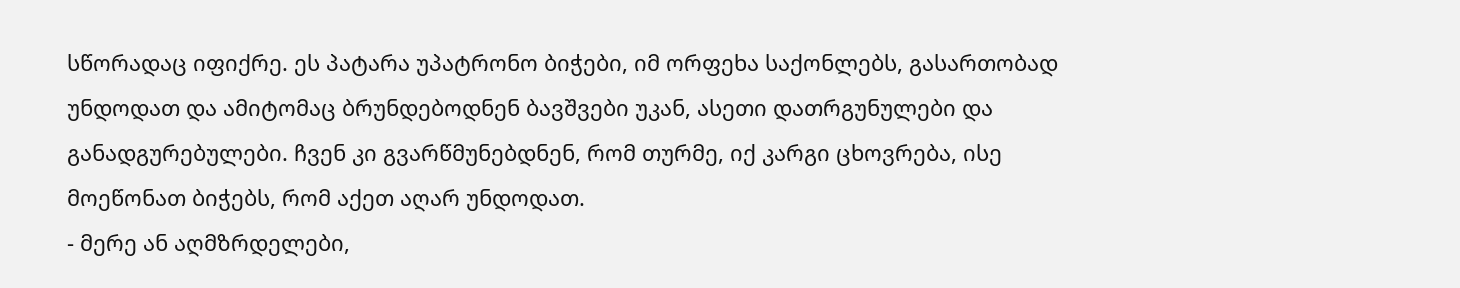სწორადაც იფიქრე. ეს პატარა უპატრონო ბიჭები, იმ ორფეხა საქონლებს, გასართობად უნდოდათ და ამიტომაც ბრუნდებოდნენ ბავშვები უკან, ასეთი დათრგუნულები და განადგურებულები. ჩვენ კი გვარწმუნებდნენ, რომ თურმე, იქ კარგი ცხოვრება, ისე მოეწონათ ბიჭებს, რომ აქეთ აღარ უნდოდათ.
- მერე ან აღმზრდელები,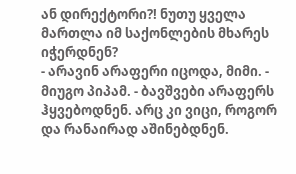ან დირექტორი?! ნუთუ ყველა მართლა იმ საქონლების მხარეს იჭერდნენ?
- არავინ არაფერი იცოდა, მიმი. - მიუგო პიპამ. - ბავშვები არაფერს ჰყვებოდნენ. არც კი ვიცი, როგორ და რანაირად აშინებდნენ.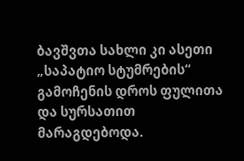ბავშვთა სახლი კი ასეთი „საპატიო სტუმრების“ გამოჩენის დროს ფულითა და სურსათით მარაგდებოდა.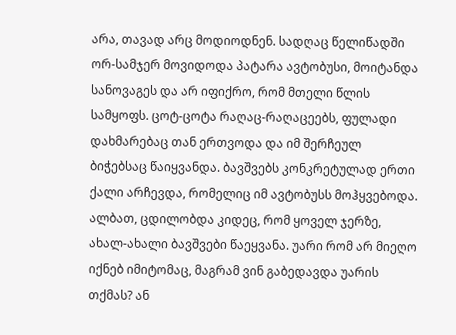არა, თავად არც მოდიოდნენ. სადღაც წელიწადში ორ-სამჯერ მოვიდოდა პატარა ავტობუსი, მოიტანდა სანოვაგეს და არ იფიქრო, რომ მთელი წლის სამყოფს. ცოტ-ცოტა რაღაც-რაღაცეებს, ფულადი დახმარებაც თან ერთვოდა და იმ შერჩეულ ბიჭებსაც წაიყვანდა. ბავშვებს კონკრეტულად ერთი ქალი არჩევდა, რომელიც იმ ავტობუსს მოჰყვებოდა. ალბათ, ცდილობდა კიდეც, რომ ყოველ ჯერზე, ახალ-ახალი ბავშვები წაეყვანა. უარი რომ არ მიეღო იქნებ იმიტომაც, მაგრამ ვინ გაბედავდა უარის თქმას? ან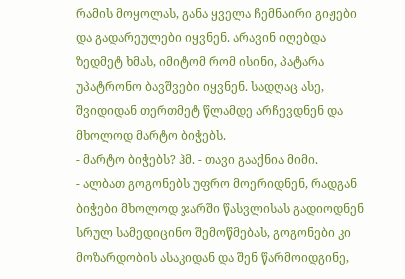რამის მოყოლას, განა ყველა ჩემნაირი გიჟები და გადარეულები იყვნენ. არავინ იღებდა ზედმეტ ხმას, იმიტომ რომ ისინი, პატარა უპატრონო ბავშვები იყვნენ. სადღაც ასე, შვიდიდან თერთმეტ წლამდე არჩევდნენ და მხოლოდ მარტო ბიჭებს.
- მარტო ბიჭებს? ჰმ. - თავი გააქნია მიმი.
- ალბათ გოგონებს უფრო მოერიდნენ, რადგან ბიჭები მხოლოდ ჯარში წასვლისას გადიოდნენ სრულ სამედიცინო შემოწმებას, გოგონები კი მოზარდობის ასაკიდან და შენ წარმოიდგინე,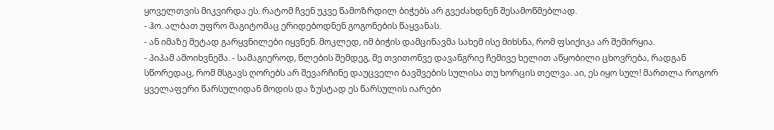ყოველთვის მიკვირდა ეს. რატომ ჩვენ უკვე წამოზრდილ ბიჭებს არ გვეძახდნენ შესამოწმებლად.
- ჰო. ალბათ უფრო მაგიტომაც ერიდებოდნენ გოგონების წაყვანას.
- ან იმაზე მეტად გარყვნილები იყვნენ. მოკლედ, იმ ბიჭის დამცინავმა სახემ ისე მიხსნა, რომ ფსიქიკა არ შემირყია.
- პიპამ ამოიხვნეშა. - სამაგიეროდ, წლების შემდეგ, მე თვითონვე დავანგრიე ჩემივე ხელით აწყობილი ცხოვრება, რადგან სწორედაც, რომ მსგავს ღორებს არ შევარჩინე დაუცველი ბავშვების სულისა თუ ხორცის თელვა. აი, ეს იყო სულ! მართლა როგორ ყველაფერი წარსულიდან მოდის და ზუსტად ეს წარსულის იარები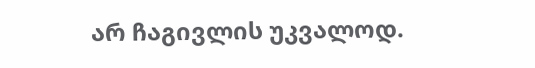არ ჩაგივლის უკვალოდ.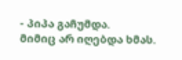- პიპა გაჩუმდა.
მიმიც არ იღებდა ხმას.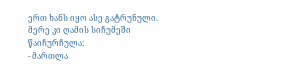ერთ ხანს იყო ასე გატრუნული. მერე კი ღამის სიჩუმეში წაიჩურჩულა:
- მართლა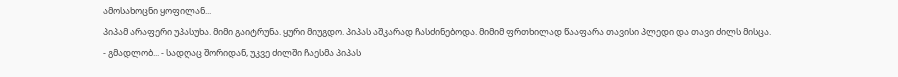ამოსახოცნი ყოფილან...
პიპამ არაფერი უპასუხა. მიმი გაიტრუნა. ყური მიუგდო. პიპას აშკარად ჩასძინებოდა. მიმიმ ფრთხილად წააფარა თავისი პლედი და თავი ძილს მისცა.
- გმადლობ... - სადღაც შორიდან, უკვე ძილში ჩაესმა პიპას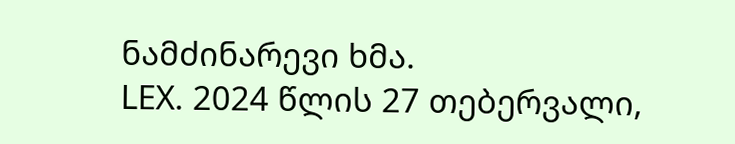ნამძინარევი ხმა.
LEX. 2024 წლის 27 თებერვალი,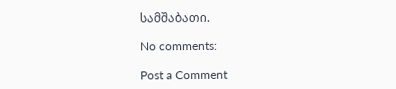სამშაბათი.

No comments:

Post a Comment